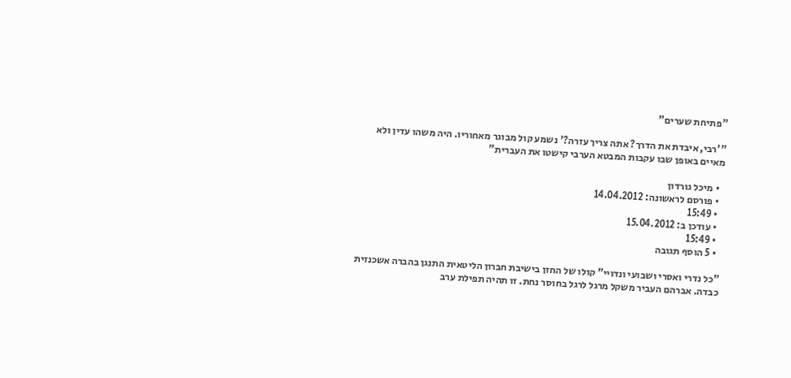"פתיחת שערים"

"'רבי, איבדת את הדרך? אתה צריך עזרה?' נשמע קול מבוגר מאחוריו. היה משהו עדין ולא מאיים באופן שבו עקבות המבטא הערבי קישטו את העברית"

  • מיכל גורדון
  • פורסם לראשונה: 14.04.2012
  • 15:49
  • עודכן ב: 15.04.2012
  • 15:49
  • 5 הוסף תגובה

"כל נדרי ואסרי ושבועי ונדויי" קולו של החזן בישיבת חברון הליטאית התנגן בהברה אשכנזית כבדה. אברהם העביר משקל מרגל לרגל בחוסר נחת. זו תהיה תפילת ערב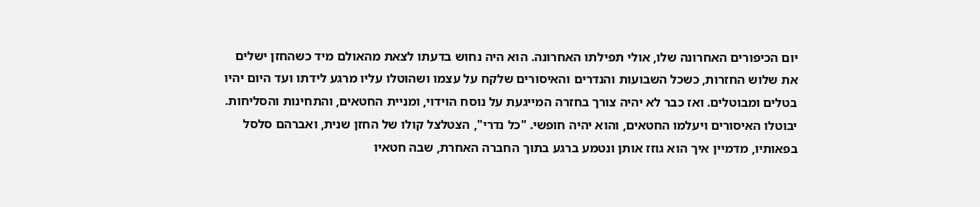יום הכיפורים האחרונה שלו, אולי תפילתו האחרונה. הוא היה נחוש בדעתו לצאת מהאולם מיד כשהחזן ישלים את שלוש החזרות, כשכל השבועות והנדרים והאיסורים שלקח על עצמו ושהוטלו עליו מרגע לידתו ועד היום יהיו בטלים ומבוטלים. ואז כבר לא יהיה צורך בחזרה המייגעת על נוסח הוידוי, ומניית החטאים, והתחינות והסליחות. יבוטלו האיסורים ויעלמו החטאים, והוא יהיה חופשי. "כל נדרי", הצטלצל קולו של החזן שנית, ואברהם סלסל בפאותיו, מדמיין איך הוא גוזז אותן ונטמע ברגע בתוך החברה האחרת, שבה חטאיו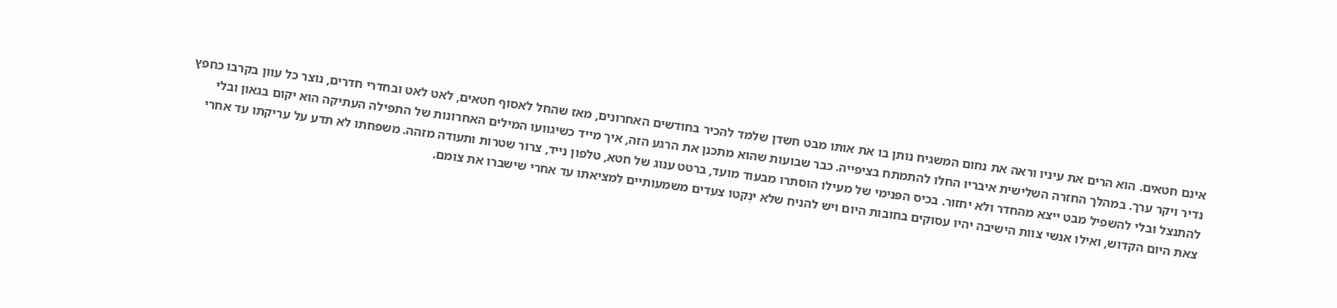אינם חטאים. הוא הרים את עיניו וראה את נחום המשגיח נותן בו את אותו מבט חשדן שלמד להכיר בחודשים האחרונים, מאז שהחל לאסוף חטאים, לאט לאט ובחדרי חדרים, נוצר כל עוון בקרבו כחפץ נדיר ויקר ערך. במהלך החזרה השלישית איבריו החלו להתמתח בציפייה. כבר שבועות שהוא מתכנן את הרגע הזה, איך מייד כשיגוועו המילים האחרונות של התפילה העתיקה הוא יקום בגאון ובלי להתנצל ובלי להשפיל מבט ייצא מהחדר ולא יחזור. בכיס הפנימי של מעילו הוסתרו מבעוד מועד, ברטט ענוג של חטא, טלפון נייד, צרור שטרות ותעודה מזהה. משפחתו לא תדע על עריקתו עד אחרי צאת היום הקדוש, ואילו אנשי צוות הישיבה יהיו עסוקים בחובות היום ויש להניח שלא ינְקטו צעדים משמעותיים למציאתו עד אחרי שישברו את צומם.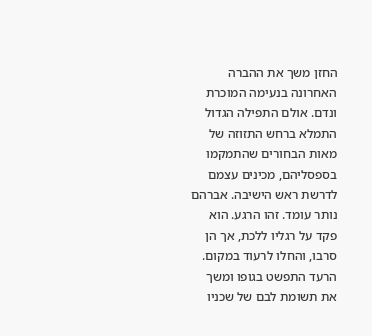החזן משך את ההברה האחרונה בנעימה המוכרת ונדם. אולם התפילה הגדול התמלא ברחש התזוזה של מאות הבחורים שהתמקמו בספסליהם, מכינים עצמם לדרשת ראש הישיבה. אברהם נותר עומד. זהו הרגע. הוא פקד על רגליו ללכת, אך הן סרבו, והחלו לרעוד במקום. הרעד התפשט בגופו ומשך את תשומת לבם של שכניו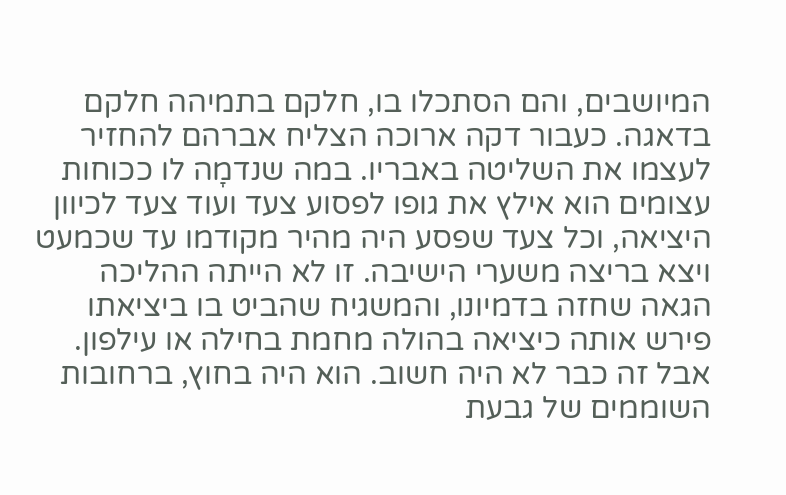המיושבים, והם הסתכלו בו, חלקם בתמיהה חלקם בדאגה. כעבור דקה ארוכה הצליח אברהם להחזיר לעצמו את השליטה באבריו. במה שנדמָה לו ככוחות עצומים הוא אילץ את גופו לפסוע צעד ועוד צעד לכיוון היציאה, וכל צעד שפסע היה מהיר מקודמו עד שכמעט ויצא בריצה משערי הישיבה. זו לא הייתה ההליכה הגאה שחזה בדמיונו, והמשגיח שהביט בו ביציאתו פירש אותה כיציאה בהולה מחמת בחילה או עילפון. אבל זה כבר לא היה חשוב. הוא היה בחוץ, ברחובות השוממים של גבעת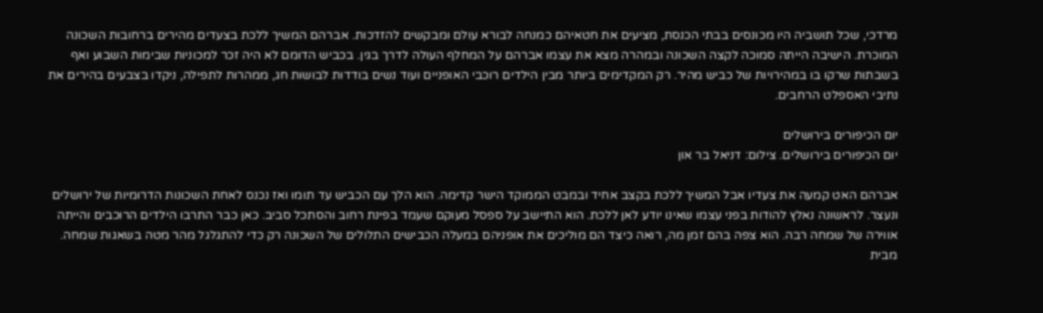מרדכי, שכל תושביה היו מכונסים בבתי הכנסת, מציעים את חטאיהם כמנחה לבורא עולם ומבקשים להזדכות. אברהם המשיך ללכת בצעדים מהירים ברחובות השכונה המוכרת. הישיבה הייתה סמוכה לקצה השכונה ובמהרה מצא את עצמו אברהם על המחלף העולה לדרך בגין. בכביש הדומם לא היה זכר למכוניות שבימות השבוע ואף בשבתות שרקו בו במהירויות של כביש מהיר. רק המקדימים ביותר מבין הילדים רוכבי האופניים ועוד נשים בודדות לבושות חג, ממהרות לתפילה, ניקדו בצבעים בהירים את נתיבי האספלט הרחבים.

יום הכיפורים בירושלים
יום הכיפורים בירושלים. צילום: דניאל בר און

אברהם האט קמעה את צעדיו אבל המשיך ללכת בקצב אחיד ובמבט הממוקד הישר קדימה. הוא הלך עם הכביש עד תומו ואז נכנס לאחת השכונות הדרומיות של ירושלים ונעצר. לראשונה נאלץ להודות בפני עצמו שאינו יודע לאן ללכת. הוא התיישב על ספסל מעוקם שעמד בפינת רחוב והסתכל סביב. כאן כבר התרבו הילדים הרוכבים והייתה אווירה של שמחה רבה. הוא צפה בהם זמן מה, רואה כיצד הם מוליכים את אופניהם במעלה הכבישים התלולים של השכונה רק כדי להתגלגל מהר מטה בשאגות שמחה. מבית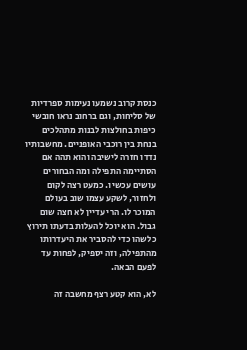כנסת קרוב נשמעו נעימות ספרדיות של סליחות, וגם ברחוב נראו חובשי כיפות בחולצות לבנות מתהלכים בנחת בין רוכבי האופניים. מחשבותיו נדדו חזרה לישיבה והוא תהה אם הסתיימה התפילה ומה הבחורים עושים עכשיו. כמעט רצה לקום ולחזור, לשקע עצמו שוב בעולם המוכר לו. הרי עדיין לא חצה שום גבול. הוא יוכל להעלות בדעתו תירוץ כלשהו כדי להסביר את היעדרותו מהתפילה, וזה יספיק, לפחות עד לפעם הבאה.

לא, הוא קטע רצף מחשבה זה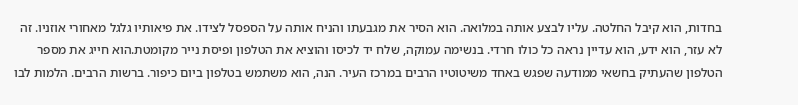בחדות, הוא קיבל החלטה. עליו לבצע אותה במלואה. הוא הסיר את מגבעתו והניח אותה על הספסל לצידו. את פיאותיו גלגל מאחורי אוזניו. זה לא עזר, הוא ידע, הוא עדיין נראה כל כולו חרדי. בנשימה עמוקה, שלח יד לכיסו והוציא את הטלפון ופיסת נייר מקומטת.הוא חייג את מספר הטלפון שהעתיק בחשאי ממודעה שפגש באחד משיטוטיו הרבים במרכז העיר. הנה, הוא משתמש בטלפון ביום כיפור. ברשות הרבים. הלמות לבו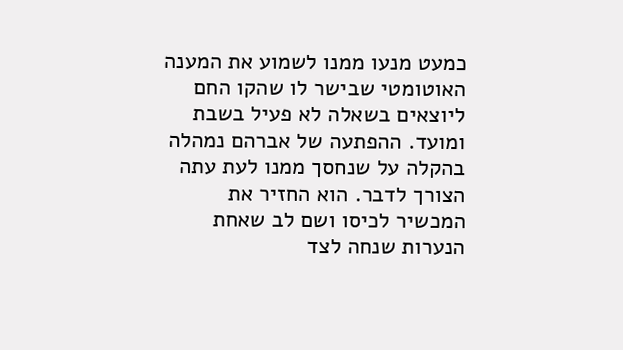כמעט מנעו ממנו לשמוע את המענה האוטומטי שבישר לו שהקו החם ליוצאים בשאלה לא פעיל בשבת ומועד. ההפתעה של אברהם נמהלה בהקלה על שנחסך ממנו לעת עתה הצורך לדבר. הוא החזיר את המכשיר לכיסו ושם לב שאחת הנערות שנחה לצד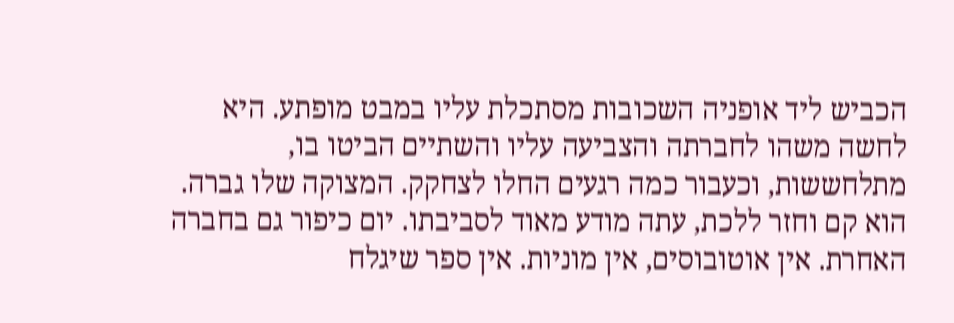הכביש ליד אופניה השכובות מסתכלת עליו במבט מופתע. היא לחשה משהו לחברתה והצביעה עליו והשתיים הביטו בו, מתלחששות, וכעבור כמה רגעים החלו לצחקק. המצוקה שלו גברה. הוא קם וחזר ללכת, עתה מודע מאוד לסביבתו. יום כיפור גם בחברה האחרת. אין אוטובוסים, אין מוניות. אין ספר שיגלח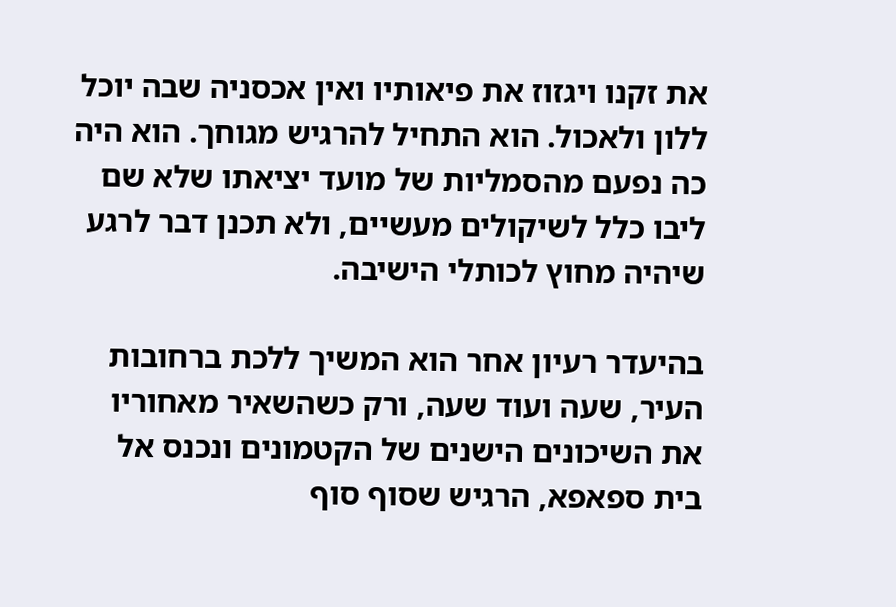את זקנו ויגזוז את פיאותיו ואין אכסניה שבה יוכל ללון ולאכול. הוא התחיל להרגיש מגוחך. הוא היה כה נפעם מהסמליות של מועד יציאתו שלא שם ליבו כלל לשיקולים מעשיים, ולא תכנן דבר לרגע שיהיה מחוץ לכותלי הישיבה.

בהיעדר רעיון אחר הוא המשיך ללכת ברחובות העיר, שעה ועוד שעה, ורק כשהשאיר מאחוריו את השיכונים הישנים של הקטמונים ונכנס אל בית ספאפא, הרגיש שסוף סוף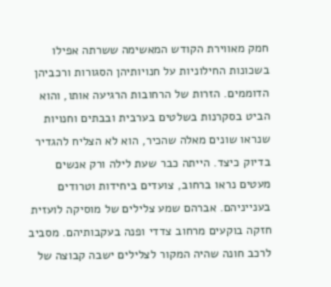חמק מאווירת הקודש המאשימה ששרתה אפילו בשכונות החילוניות על חנויותיהן הסגורות ורכביהן הדוממים. הזרות של הרחובות הרגיעה אותו, והוא הביט בסקרנות בשלטים בערבית ובבתים וחנויות שנראו שונים מאלה שהכיר, הוא לא הצליח להגדיר בדיוק כיצד. הייתה כבר שעת לילה ורק אנשים מעטים נראו ברחוב, צועדים ביחידות וטרודים בענייניהם. אברהם שמע צלילים של מוסיקה לועזית חזקה בוקעים מרחוב צדדי ופנה בעקבותיהם. מסביב לרכב חונה שהיה המקור לצלילים ישבה קבוצה של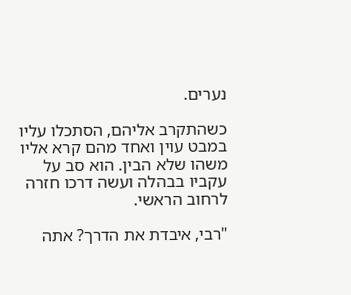נערים.

כשהתקרב אליהם, הסתכלו עליו במבט עוין ואחד מהם קרא אליו משהו שלא הבין. הוא סב על עקביו בבהלה ועשה דרכו חזרה לרחוב הראשי.

"רבי, איבדת את הדרך? אתה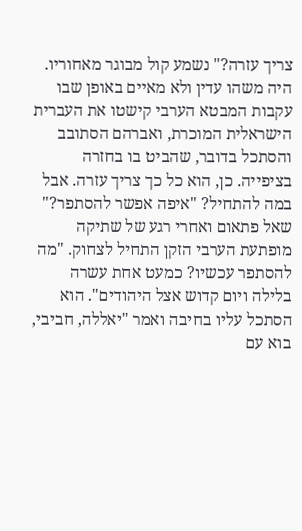צריך עזרה?" נשמע קול מבוגר מאחוריו. היה משהו עדין ולא מאיים באופן שבו עקבות המבטא הערבי קישטו את העברית הישראלית המוכרת, ואברהם הסתובב והסתכל בדובר, שהביט בו בחזרה בציפייה. כן, הוא כל כך צריך עזרה. אבל במה להתחיל? "איפה אפשר להסתפר?" שאל פתאום ואחרי רגע של שתיקה מופתעת הערבי הזקן התחיל לצחוק. "מה להסתפר עכשיו? כמעט אחת עשרה בלילה ויום קדוש אצל היהודים". הוא הסתכל עליו בחיבה ואמר "יאללה, חביבי, בוא עם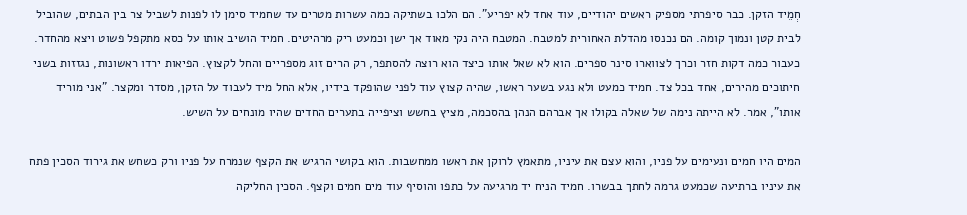חְמֵיד הזקן. כבר סיפרתי מספיק ראשים יהודיים, עוד אחד לא יפריע". הם הלכו בשתיקה כמה עשרות מטרים עד שחמיד סימן לו לפנות לשביל צר בין הבתים, שהוביל לבית קטן ונמוך קומה. הם נכנסו מהדלת האחורית למטבח. המטבח היה נקי מאוד אך ישן וכמעט ריק מרהיטים. חמיד הושיב אותו על כסא מתקפל פשוט ויצא מהחדר. כעבור כמה דקות חזר וכרך לצווארו סינר ספרים. הוא לא שאל אותו כיצד הוא רוצה להסתפר, רק הרים זוג מספריים והחל לקצוץ. הפיאות ירדו ראשונות, נגזזות בשני חיתוכים מהירים, אחד בכל צד. חמיד כמעט ולא נגע בשער ראשו, שהיה קצוץ עוד לפני שהופקד בידיו, אלא החל מיד לעבוד על הזקן, מסדר ומקצר. "אני מוריד אותו", אמר. לא הייתה נימה של שאלה בקולו אך אברהם הנהן בהסכמה, מציץ בחשש וציפייה בתערים החדים שהיו מונחים על השיש.

המים היו חמים ונעימים על פניו, והוא עצם את עיניו, מתאמץ לרוקן את ראשו ממחשבות. הוא בקושי הרגיש את הקצף שנמרח על פניו ורק כשחש את גירוד הסכין פתח את עיניו ברתיעה שכמעט גרמה לחתך בבשרו. חמיד הניח יד מרגיעה על כתפו והוסיף עוד מים חמים וקצף. הסכין החליקה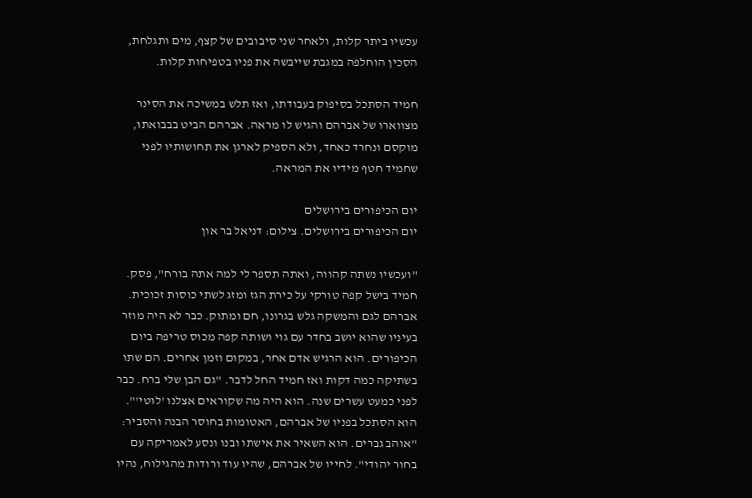עכשיו ביתר קלות, ולאחר שני סיבובים של קצף, מים ותגלחת, הסכין הוחלפה במגבת שייבשה את פניו בטפיחות קלות.

חמיד הסתכל בסיפוק בעבודתו, ואז תלש במשיכה את הסינר מצווארו של אברהם והגיש לו מראה. אברהם הביט בבבואתו, מוקסם ונחרד כאחד, ולא הספיק לארגן את תחושותיו לפני שחמיד חטף מידיו את המראה.

יום הכיפורים בירושלים
יום הכיפורים בירושלים. צילום: דניאל בר און

"ועכשיו נשתה קהווה, ואתה תספר לי למה אתה בורח", פסק. חמיד בישל קפה טורקי על כירת הגז ומזג לשתי כוסות זכוכית. אברהם לגם והמשקה גלש בגרונו, חם ומתוק. כבר לא היה מוזר בעיניו שהוא יושב בחדר עם גוי ושותה קפה מכוס טריפה ביום הכיפורים. הוא הרגיש אדם אחר, במקום וזמן אחרים. הם שתו בשתיקה כמה דקות ואז חמיד החל לדבר. "גם הבן שלי ברח. כבר לפני כמעט עשרים שנה. הוא היה מה שקוראים אצלנו 'לוּטי'". הוא הסתכל בפניו של אברהם, האטומות בחוסר הבנה והסביר: "אוהב גברים. הוא השאיר את אישתו ובנו ונסע לאמריקה עם בחור יהודי". לחייו של אברהם, שהיו עוד ורודות מהגילוח, נהיו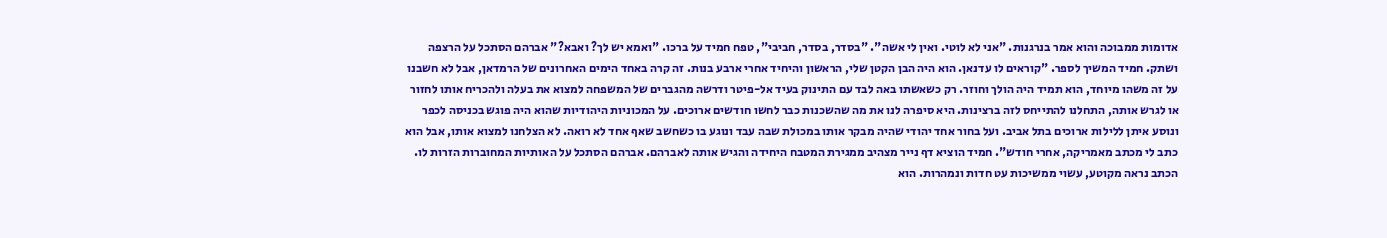אדומות ממבוכה והוא אמר בנרגנות. "אני לא לוטי. ואין לי אשה". "בסדר, בסדר, חביבי", טפח חמיד על ברכו. "ואמא יש לך? ואבא?" אברהם הסתכל על הרצפה ושתק. חמיד המשיך לספר. "קוראים לו עדנאן. הוא היה הבן הקטן שלי, הראשון והיחיד אחרי ארבע בנות. זה קרה באחד הימים האחרונים של הרמדאן, אבל לא חשבנו על זה משהו מיוחד, הוא תמיד היה הולך וחוזר. רק כשאשתו באה לבד עם התינוק בעיד אל-פיטר ודרשה מהגברים של המשפחה למצוא את בעלה ולהכריח אותו לחזור או לגרש אותה, התחלנו להתייחס לזה ברצינות. היא סיפרה לנו את מה שהשכנות כבר לחשו חודשים ארוכים. על המכוניות היהודיות שהוא היה פוגש בכניסה לכפר ונוסע איתן ללילות ארוכים בתל אביב. ועל בחור אחד יהודי שהיה מבקר אותו במכולת שבה עבד ונוגע בו כשחשב שאף אחד לא רואה. לא הצלחנו למצוא אותו, אבל הוא כתב לי מכתב מאמריקה, אחרי חודש". חמיד הוציא דף נייר מצהיב ממגירת המטבח היחידה והגיש אותה לאברהם. אברהם הסתכל על האותיות המחוברות הזרות לו. הכתב נראה מקוטע, עשוי ממשיכות עט חדות ונמהרות. הוא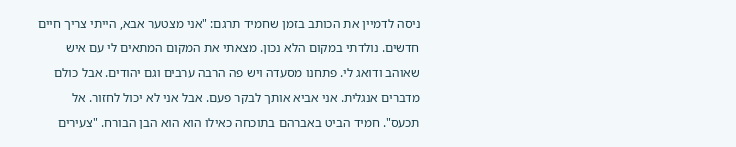ניסה לדמיין את הכותב בזמן שחמיד תרגם: "אני מצטער אבא, הייתי צריך חיים חדשים. נולדתי במקום הלא נכון. מצאתי את המקום המתאים לי עם איש שאוהב ודואג לי. פתחנו מסעדה ויש פה הרבה ערבים וגם יהודים. אבל כולם מדברים אנגלית. אני אביא אותך לבקר פעם. אבל אני לא יכול לחזור. אל תכעס". חמיד הביט באברהם בתוכחה כאילו הוא הוא הבן הבורח. "צעירים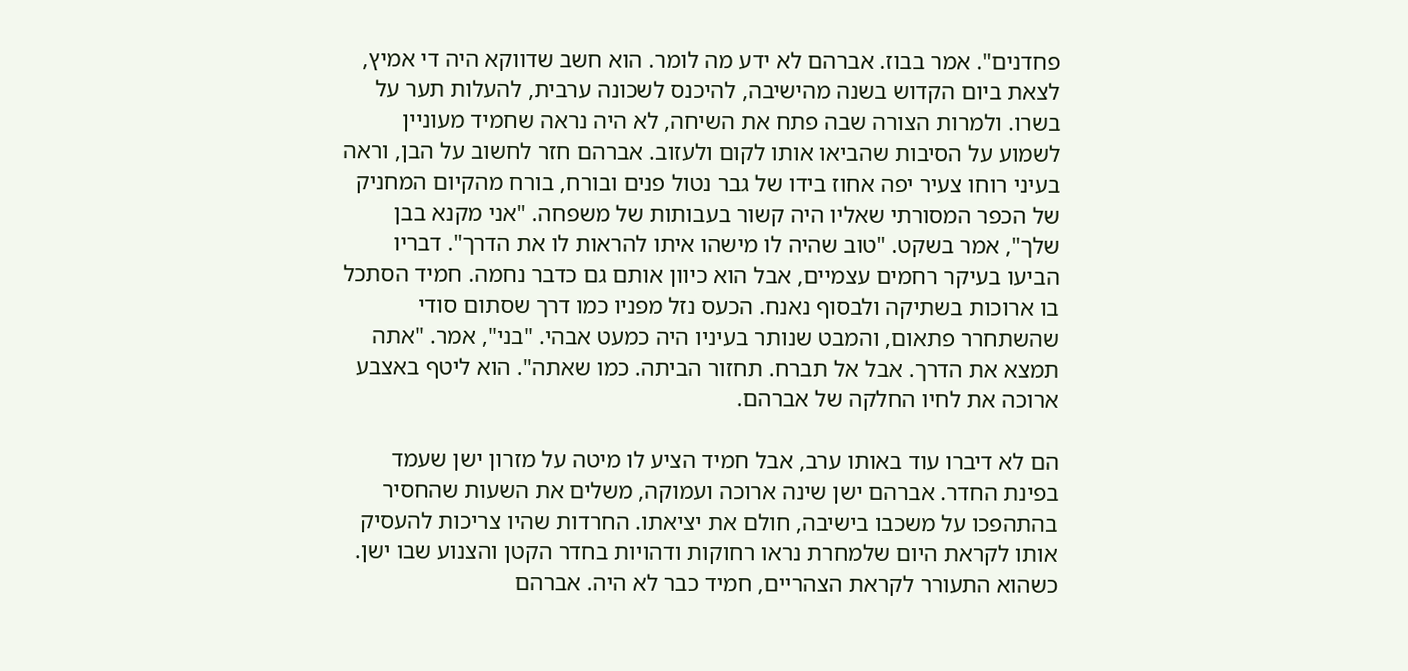פחדנים". אמר בבוז. אברהם לא ידע מה לומר. הוא חשב שדווקא היה די אמיץ, לצאת ביום הקדוש בשנה מהישיבה, להיכנס לשכונה ערבית, להעלות תער על בשרו. ולמרות הצורה שבה פתח את השיחה, לא היה נראה שחמיד מעוניין לשמוע על הסיבות שהביאו אותו לקום ולעזוב. אברהם חזר לחשוב על הבן, וראה בעיני רוחו צעיר יפה אחוז בידו של גבר נטול פנים ובורח, בורח מהקיום המחניק של הכפר המסורתי שאליו היה קשור בעבותות של משפחה. "אני מקנא בבן שלך", אמר בשקט. "טוב שהיה לו מישהו איתו להראות לו את הדרך". דבריו הביעו בעיקר רחמים עצמיים, אבל הוא כיוון אותם גם כדבר נחמה. חמיד הסתכל בו ארוכות בשתיקה ולבסוף נאנח. הכעס נזל מפניו כמו דרך שסתום סודי שהשתחרר פתאום, והמבט שנותר בעיניו היה כמעט אבהי. "בני", אמר. "אתה תמצא את הדרך. אבל אל תברח. תחזור הביתה. כמו שאתה". הוא ליטף באצבע ארוכה את לחיו החלקה של אברהם.

הם לא דיברו עוד באותו ערב, אבל חמיד הציע לו מיטה על מזרון ישן שעמד בפינת החדר. אברהם ישן שינה ארוכה ועמוקה, משלים את השעות שהחסיר בהתהפכו על משכבו בישיבה, חולם את יציאתו. החרדות שהיו צריכות להעסיק אותו לקראת היום שלמחרת נראו רחוקות ודהויות בחדר הקטן והצנוע שבו ישן. כשהוא התעורר לקראת הצהריים, חמיד כבר לא היה. אברהם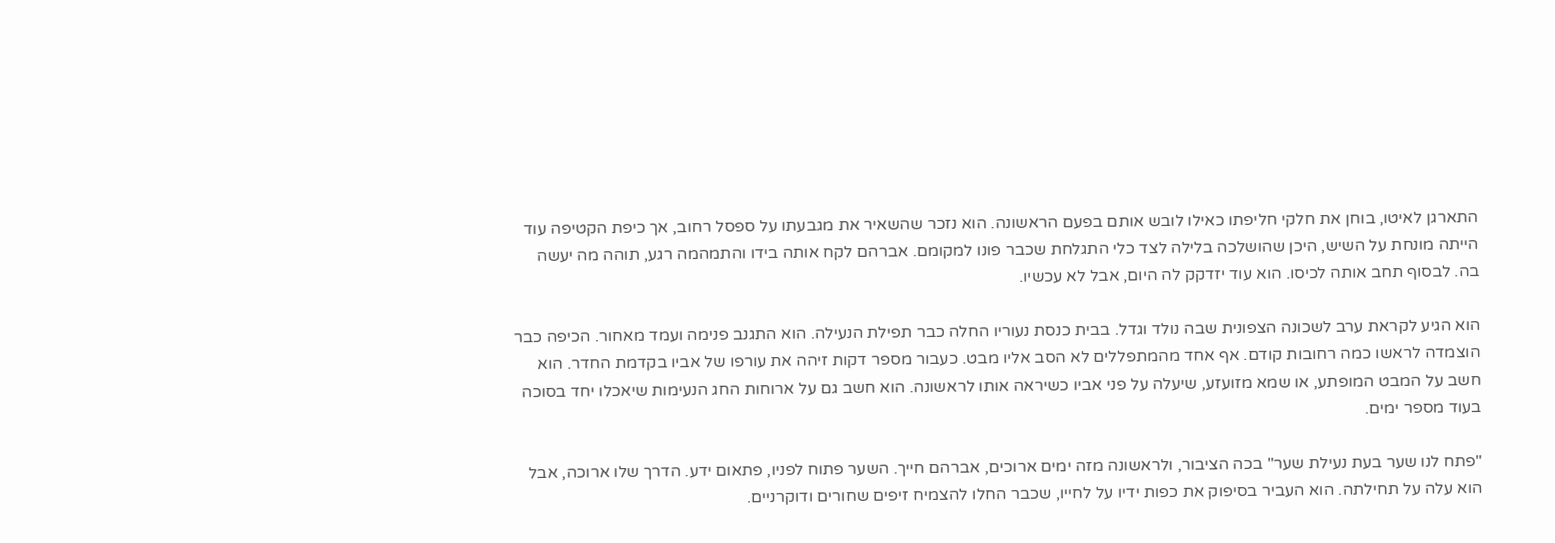התארגן לאיטו, בוחן את חלקי חליפתו כאילו לובש אותם בפעם הראשונה. הוא נזכר שהשאיר את מגבעתו על ספסל רחוב, אך כיפת הקטיפה עוד הייתה מונחת על השיש, היכן שהושלכה בלילה לצד כלי התגלחת שכבר פונו למקומם. אברהם לקח אותה בידו והתמהמה רגע, תוהה מה יעשה בה. לבסוף תחב אותה לכיסו. הוא עוד יזדקק לה היום, אבל לא עכשיו.

הוא הגיע לקראת ערב לשכונה הצפונית שבה נולד וגדל. בבית כנסת נעוריו החלה כבר תפילת הנעילה. הוא התגנב פנימה ועמד מאחור. הכיפה כבר הוצמדה לראשו כמה רחובות קודם. אף אחד מהמתפללים לא הסב אליו מבט. כעבור מספר דקות זיהה את עורפו של אביו בקדמת החדר. הוא חשב על המבט המופתע, או שמא מזועזע, שיעלה על פני אביו כשיראה אותו לראשונה. הוא חשב גם על ארוחות החג הנעימות שיאכלו יחד בסוכה בעוד מספר ימים.

"פתח לנו שער בעת נעילת שער" בכה הציבור, ולראשונה מזה ימים ארוכים, אברהם חייך. השער פתוח לפניו, פתאום ידע. הדרך שלו ארוכה, אבל הוא עלה על תחילתה. הוא העביר בסיפוק את כפות ידיו על לחייו, שכבר החלו להצמיח זיפים שחורים ודוקרניים.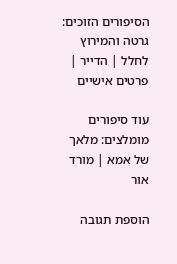הסיפורים הזוכים: גרטה והמירוץ לחלל | הדייר | פרטים אישיים

עוד סיפורים מומלצים: מלאך של אמא | מורד אור

הוספת תגובה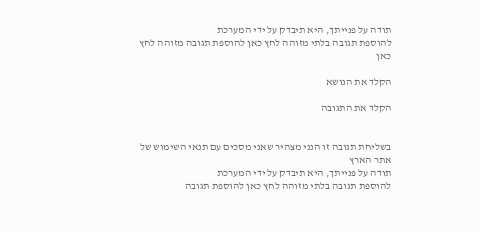תודה על פנייתך, היא תיבדק על ידי המערכת
להוספת תגובה בלתי מזוהה לחץ כאן להוספת תגובה מזוהה לחץ כאן

הקלד את הנושא

הקלד את התגובה


בשליחת תגובה זו הנני מצהיר שאני מסכים עם תנאי השימוש של אתר הארץ
תודה על פנייתך, היא תיבדק על ידי המערכת
להוספת תגובה בלתי מזוהה לחץ כאן להוספת תגובה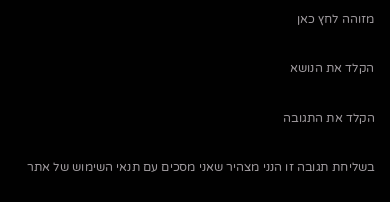מזוהה לחץ כאן

הקלד את הנושא

הקלד את התגובה

בשליחת תגובה זו הנני מצהיר שאני מסכים עם תנאי השימוש של אתר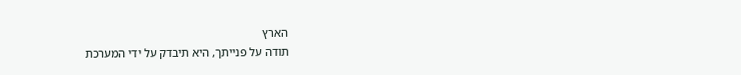הארץ
תודה על פנייתך, היא תיבדק על ידי המערכת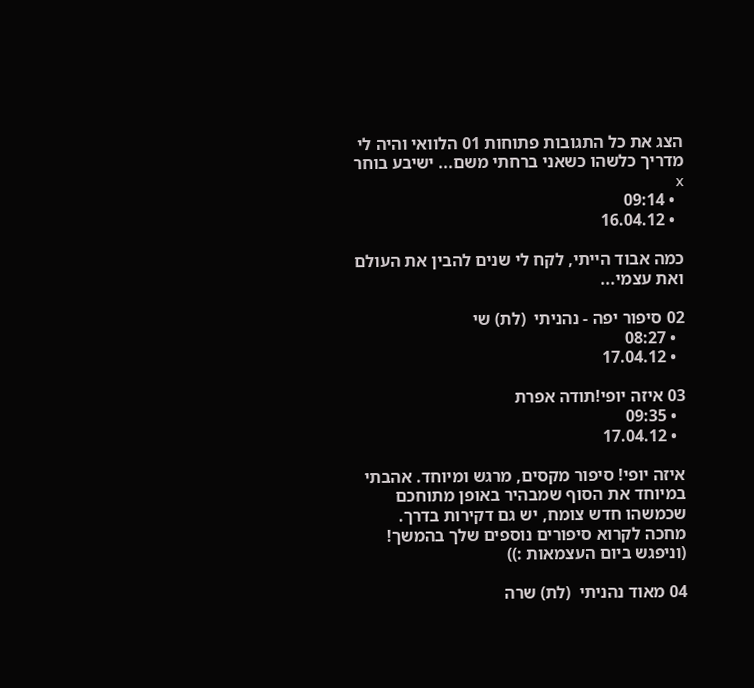הצג את כל התגובות פתוחות 01 הלוואי והיה לי מדריך כלשהו כשאני ברחתי משם... ישיבע בוחר x
  • 09:14
  • 16.04.12

כמה אבוד הייתי, לקח לי שנים להבין את העולם ואת עצמי...

02 סיפור יפה - נהניתי  (לת) שי
  • 08:27
  • 17.04.12

03 איזה יופי!תודה אפרת
  • 09:35
  • 17.04.12

איזה יופי! סיפור מקסים, מרגש ומיוחד. אהבתי במיוחד את הסוף שמבהיר באופן מתוחכם שכמשהו חדש צומח, יש גם דקירות בדרך.
מחכה לקרוא סיפורים נוספים שלך בהמשך!
(וניפגש ביום העצמאות :))

04 מאוד נהניתי  (לת) שרה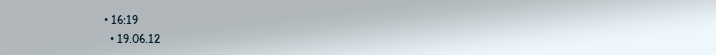• 16:19
  • 19.06.12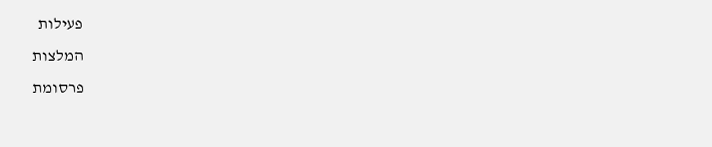פעילות
המלצות
פרסומת